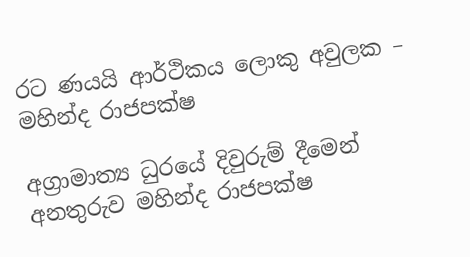රට ණයයි ආර්ථිකය ලොකු අවුලක – මහින්ද රාජපක්ෂ

අග්‍රාමාත්‍ය ධුරයේ දිවුරුම් දීමෙන් අනතුරුව මහින්ද රාජපක්ෂ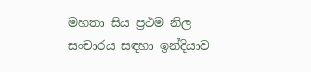මහතා සිය ප්‍රථම නිල සංචාරය සඳහා ඉන්දියාව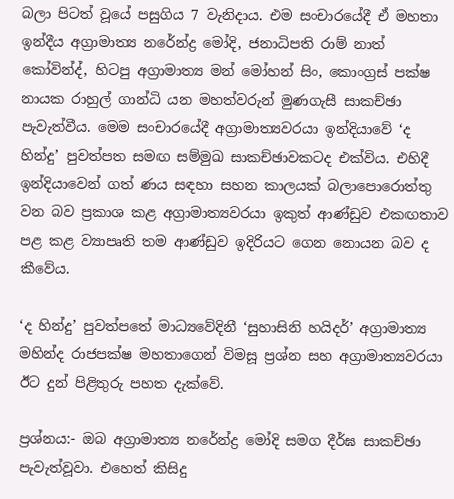බලා පිටත් වූයේ පසුගිය 7 වැනිදාය. එම සංචාරයේදී ඒ මහතා ඉන්දීය අග්‍රාමාත්‍ය නරේන්ද්‍ර මෝදි, ජනාධිපති රාම් නාත් කෝවින්ද්, හිටපු අග්‍රාමාත්‍ය මන් මෝහන් සිං, කොංග්‍රස් පක්ෂ නායක රාහුල් ගාන්ධි යන මහත්වරුන් මුණගැසී සාකච්ඡා පැවැත්වීය. මෙම සංචාරයේදී අග්‍රාමාත්‍යවරයා ඉන්දියාවේ ‘ද හින්දු’ පුවත්පත සමඟ සම්මුඛ සාකච්ඡාවකටද එක්විය. එහිදී ඉන්දියාවෙන් ගත් ණය සඳහා සහන කාලයක් බලාපොරොත්තු වන බව ප්‍රකාශ කළ අග්‍රාමාත්‍යවරයා ඉකුත් ආණ්ඩුව එකඟතාව පළ කළ ව්‍යාපෘති තම ආණ්ඩුව ඉදිරියට ගෙන නොයන බව ද කීවේය.

‘ද හින්දු’ පුවත්පතේ මාධ්‍යවේදිනී ‘සුහාසිනි හයිදර්’ අග්‍රාමාත්‍ය මහින්ද රාජපක්ෂ මහතාගෙන් විමසූ ප්‍රශ්න සහ අග්‍රාමාත්‍යවරයා ඊට දුන් පිළිතුරු පහත දැක්වේ.

ප්‍රශ්නය:- ඔබ අග්‍රාමාත්‍ය නරේන්ද්‍ර මෝදි සමග දීර්ඝ සාකච්ඡා පැවැත්වූවා. එහෙත් කිසිදු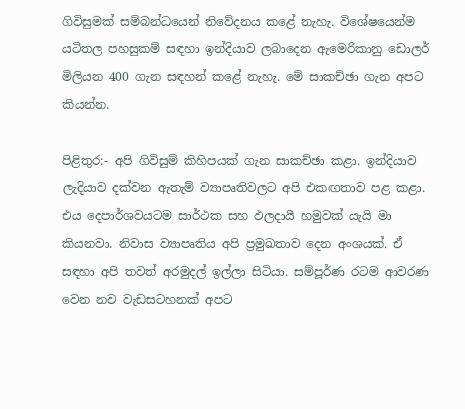ගිවිසුමක් සම්බන්ධයෙන් නිවේදනය කළේ නැහැ. විශේෂයෙන්ම යටිතල පහසුකම් සඳහා ඉන්දියාව ලබාදෙන ඇමෙරිකානු ඩොලර් මිලියන 400 ගැන සඳහන් කළේ නැහැ. මේ සාකච්ඡා ගැන අපට කියන්න.

පිළිතුර:- අපි ගිවිසුම් කිහිපයක් ගැන සාකච්ඡා කළා. ඉන්දියාව ලැදියාව දක්වන ඇතැම් ව්‍යාපෘතිවලට අපි එකඟතාව පළ කළා. එය දෙපාර්ශවයටම සාර්ථක සහ ඵලදායී හමුවක් යැයි මා කියනවා. නිවාස ව්‍යාපෘතිය අපි ප්‍රමුඛතාව දෙන අංශයක්. ඒ සඳහා අපි තවත් අරමුදල් ඉල්ලා සිටියා. සම්පූර්ණ රටම ආවරණ වෙන නව වැඩසටහනක් අපට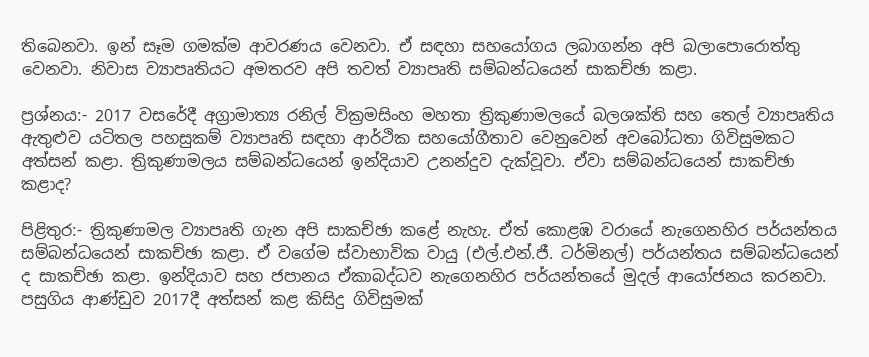තිබෙනවා. ඉන් සෑම ගමක්ම ආවරණය වෙනවා. ඒ සඳහා සහයෝගය ලබාගන්න අපි බලාපොරොත්තු වෙනවා. නිවාස ව්‍යාපෘතියට අමතරව අපි තවත් ව්‍යාපෘති සම්බන්ධයෙන් සාකච්ඡා කළා.

ප්‍රශ්නය:- 2017 වසරේදී අග්‍රාමාත්‍ය රනිල් වික්‍රමසිංහ මහතා ත්‍රිකුණාමලයේ බලශක්ති සහ තෙල් ව්‍යාපෘතිය ඇතුළුව යටිතල පහසුකම් ව්‍යාපෘති සඳහා ආර්ථික සහයෝගීතාව වෙනුවෙන් අවබෝධතා ගිවිසුමකට අත්සන් කළා. ත්‍රිකුණාමලය සම්බන්ධයෙන් ඉන්දියාව උනන්දුව දැක්වූවා. ඒවා සම්බන්ධයෙන් සාකච්ඡා කළාද?

පිළිතුර:- ත්‍රිකුණාමල ව්‍යාපෘති ගැන අපි සාකච්ඡා කළේ නැහැ. ඒත් කොළඹ වරායේ නැගෙනහිර පර්යන්තය සම්බන්ධයෙන් සාකච්ඡා කළා. ඒ වගේම ස්වාභාවික වායු (එල්.එන්.ජී. ටර්මිනල්) පර්යන්තය සම්බන්ධයෙන් ද සාකච්ඡා කළා. ඉන්දියාව සහ ජපානය ඒකාබද්ධව නැගෙනහිර පර්යන්තයේ මුදල් ආයෝජනය කරනවා. පසුගිය ආණ්ඩුව 2017දී අත්සන් කළ කිසිදු ගිවිසුමක්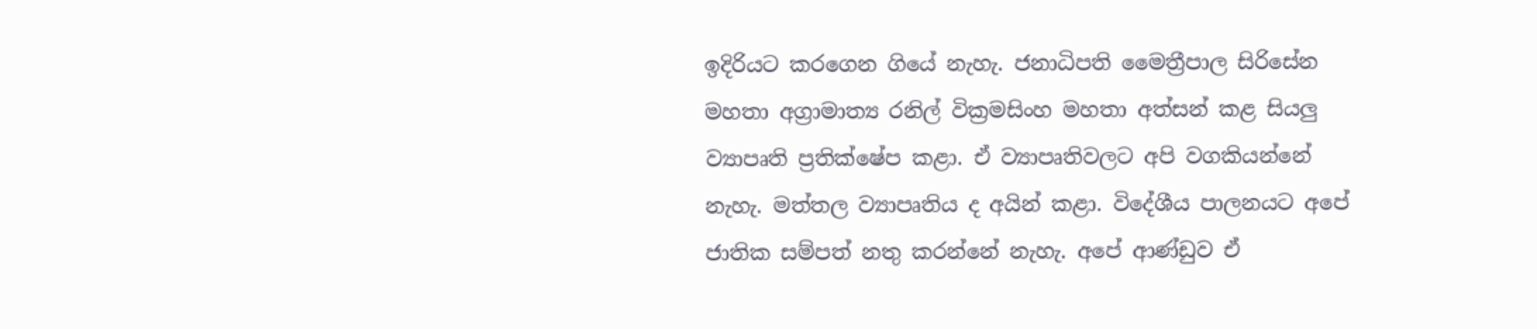ඉදිරියට කරගෙන ගියේ නැහැ. ජනාධිපති මෛත්‍රීපාල සිරිසේන මහතා අග්‍රාමාත්‍ය රනිල් වික්‍රමසිංහ මහතා අත්සන් කළ සියලු ව්‍යාපෘති ප්‍රතික්ෂේප කළා. ඒ ව්‍යාපෘතිවලට අපි වගකියන්නේ නැහැ. මත්තල ව්‍යාපෘතිය ද අයින් කළා. විදේශීය පාලනයට අපේ ජාතික සම්පත් නතු කරන්නේ නැහැ. අපේ ආණ්ඩුව ඒ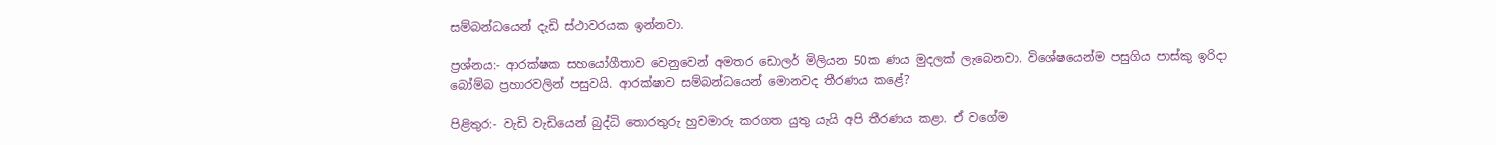සම්බන්ධයෙන් දැඩි ස්ථාවරයක ඉන්නවා.

ප්‍රශ්නය:- ආරක්ෂක සහයෝගීතාව වෙනුවෙන් අමතර ඩොලර් මිලියන 50ක ණය මුදලක් ලැබෙනවා. විශේෂයෙන්ම පසුගිය පාස්කු ඉරිදා බෝම්බ ප්‍රහාරවලින් පසුවයි. ආරක්ෂාව සම්බන්ධයෙන් මොනවද තීරණය කළේ?

පිළිතුර:- වැඩි වැඩියෙන් බුද්ධි තොරතුරු හුවමාරු කරගත යුතු යැයි අපි තීරණය කළා. ඒ වගේම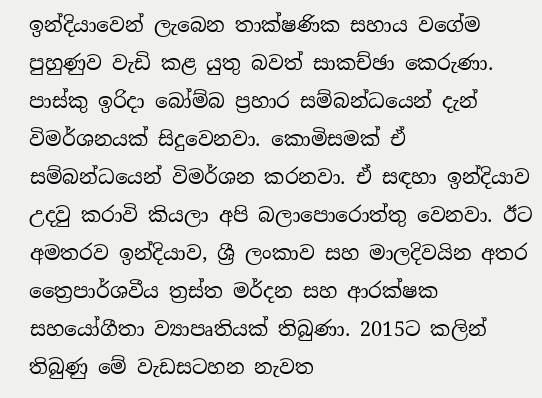ඉන්දියාවෙන් ලැබෙන තාක්ෂණික සහාය වගේම පුහුණුව වැඩි කළ යුතු බවත් සාකච්ඡා කෙරුණා. පාස්කු ඉරිදා බෝම්බ ප්‍රහාර සම්බන්ධයෙන් දැන් විමර්ශනයක් සිදුවෙනවා. කොමිසමක් ඒ සම්බන්ධයෙන් විමර්ශන කරනවා. ඒ සඳහා ඉන්දියාව උදවු කරාවි කියලා අපි බලාපොරොත්තු වෙනවා. ඊට අමතරව ඉන්දියාව, ශ්‍රී ලංකාව සහ මාලදිවයින අතර ත්‍රෛපාර්ශවීය ත්‍රස්ත මර්දන සහ ආරක්ෂක සහයෝගීතා ව්‍යාපෘතියක් තිබුණා. 2015ට කලින් තිබුණු මේ වැඩසටහන නැවත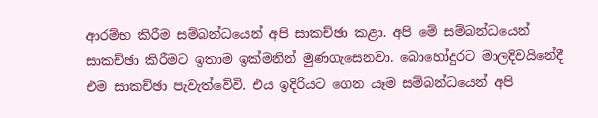ආරම්භ කිරීම සම්බන්ධයෙන් අපි සාකච්ඡා කළා. අපි මේ සම්බන්ධයෙන් සාකච්ඡා කිරීමට ඉතාම ඉක්මනින් මුණගැසෙනවා. බොහෝදුරට මාලදිවයිනේදී එම සාකච්ඡා පැවැත්වේවි. එය ඉදිරියට ගෙන යෑම සම්බන්ධයෙන් අපි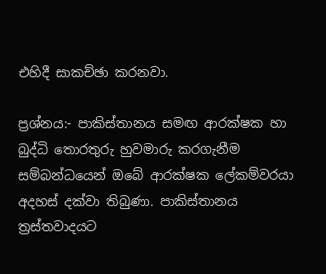එහිදී සාකච්ඡා කරනවා.

ප්‍රශ්නය:- පාකිස්තානය සමඟ ආරක්ෂක හා බුද්ධි තොරතුරු හුවමාරු කරගැනීම සම්බන්ධයෙන් ඔබේ ආරක්ෂක ලේකම්වරයා අදහස් දක්වා තිබුණා. පාකිස්තානය ත්‍රස්තවාදයට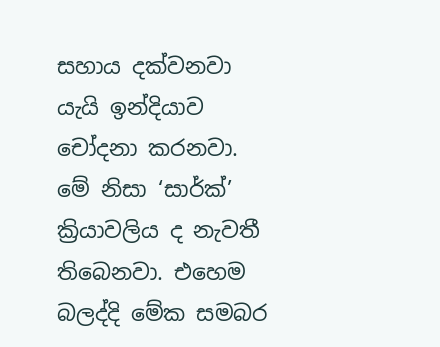සහාය දක්වනවා යැයි ඉන්දියාව චෝදනා කරනවා. මේ නිසා ‘සාර්ක්’ ක්‍රියාවලිය ද නැවතී තිබෙනවා. එහෙම බලද්දි මේක සමබර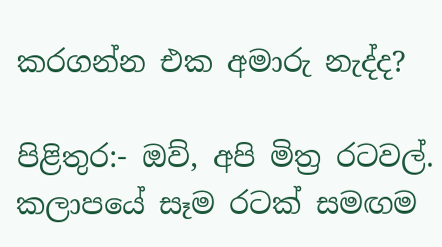කරගන්න එක අමාරු නැද්ද?

පිළිතුර:- ඔව්, අපි මිත්‍ර රටවල්. කලාපයේ සෑම රටක් සමඟම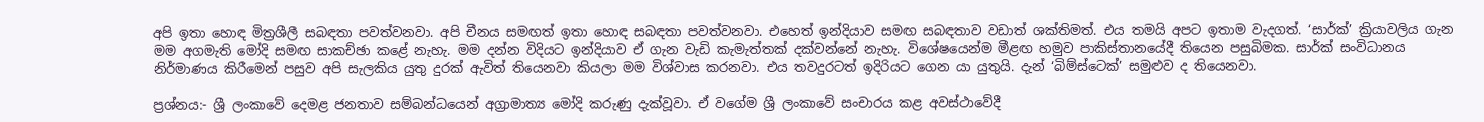අපි ඉතා හොඳ මිත්‍රශීලී සබඳතා පවත්වනවා. අපි චීනය සමඟත් ඉතා හොඳ සබඳතා පවත්වනවා. එහෙත් ඉන්දියාව සමඟ සබඳතාව වඩාත් ශක්තිමත්. එය තමයි අපට ඉතාම වැදගත්. ‘සාර්ක්’ ක්‍රියාවලිය ගැන මම අගමැති මෝදි සමඟ සාකච්ඡා කළේ නැහැ. මම දන්න විදියට ඉන්දියාව ඒ ගැන වැඩි කැමැත්තක් දක්වන්නේ නැහැ. විශේෂයෙන්ම මීළඟ හමුව පාකිස්තානයේදී තියෙන පසුබිමක. සාර්ක් සංවිධානය නිර්මාණය කිරීමෙන් පසුව අපි සැලකිය යුතු දුරක් ඇවිත් තියෙනවා කියලා මම විශ්වාස කරනවා. එය තවදුරටත් ඉදිරියට ගෙන යා යුතුයි. දැන් ‘බිම්ස්ටෙක්’ සමුළුව ද තියෙනවා.

ප්‍රශ්නය:- ශ්‍රී ලංකාවේ දෙමළ ජනතාව සම්බන්ධයෙන් අග්‍රාමාත්‍ය මෝදි කරුණු දැක්වූවා. ඒ වගේම ශ්‍රී ලංකාවේ සංචාරය කළ අවස්ථාවේදී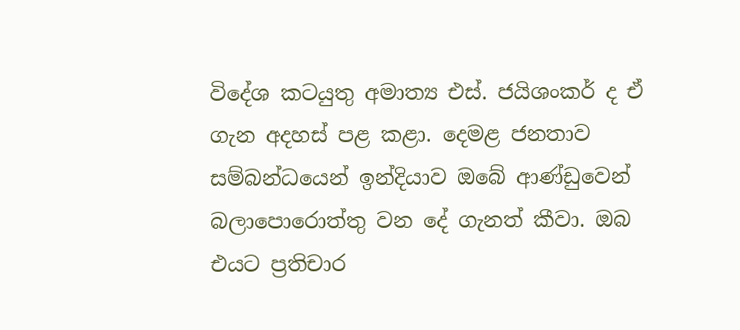විදේශ කටයුතු අමාත්‍ය එස්. ජයිශංකර් ද ඒ ගැන අදහස් පළ කළා. දෙමළ ජනතාව සම්බන්ධයෙන් ඉන්දියාව ඔබේ ආණ්ඩුවෙන් බලාපොරොත්තු වන දේ ගැනත් කීවා. ඔබ එයට ප්‍රතිචාර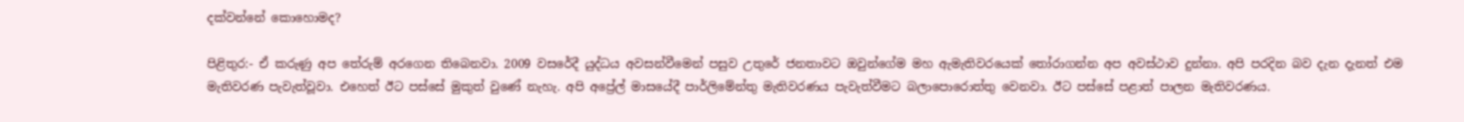දක්වන්නේ කොහොමද?

පිළිතුර:- ඒ කරුණු අප තේරුම් අරගෙන තිබෙනවා. 2009 වසරේදී යුද්ධය අවසන්වීමෙන් පසුව උතුරේ ජනතාවට ඔවුන්ගේම මහ ඇමැතිවරයෙක් තෝරාගන්න අප අවස්ථාව දුන්නා. අපි පරදින බව දැන දැනත් එම මැතිවරණ පැවැත්වූවා. එහෙත් ඊට පස්සේ මුකුත් වුණේ නැහැ. අපි අප්‍රේල් මාසයේදී පාර්ලිමේන්තු මැතිවරණය පැවැත්වීමට බලාපොරොත්තු වෙනවා. ඊට පස්සේ පළාත් පාලන මැතිවරණය.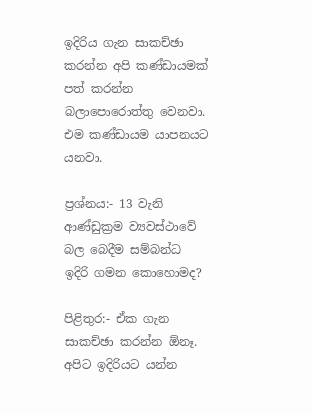ඉදිරිය ගැන සාකච්ඡා කරන්න අපි කණ්ඩායමක් පත් කරන්න බලාපොරොත්තු වෙනවා. එම කණ්ඩායම යාපනයට යනවා.

ප්‍රශ්නය:- 13 වැනි ආණ්ඩුක්‍රම ව්‍යවස්ථාවේ බල බෙදීම සම්බන්ධ ඉදිරි ගමන කොහොමද?

පිළිතුර:- ඒක ගැන සාකච්ඡා කරන්න ඕනෑ. අපිට ඉදිරියට යන්න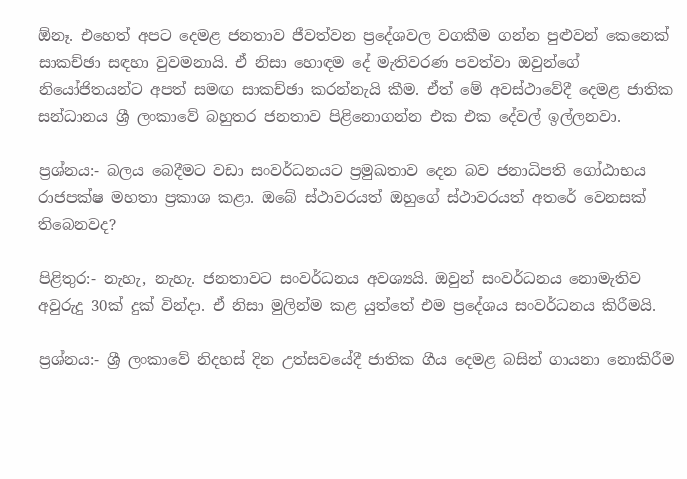ඕනෑ. එහෙත් අපට දෙමළ ජනතාව ජීවත්වන ප්‍රදේශවල වගකීම ගන්න පුළුවන් කෙනෙක් සාකච්ඡා සඳහා වුවමනායි. ඒ නිසා හොඳම දේ මැතිවරණ පවත්වා ඔවුන්ගේ නියෝජිතයන්ට අපත් සමඟ සාකච්ඡා කරන්නැයි කීම. ඒත් මේ අවස්ථාවේදී දෙමළ ජාතික සන්ධානය ශ්‍රී ලංකාවේ බහුතර ජනතාව පිළිනොගන්න එක එක දේවල් ඉල්ලනවා.

ප්‍රශ්නය:- බලය බෙදීමට වඩා සංවර්ධනයට ප්‍රමුඛතාව දෙන බව ජනාධිපති ගෝඨාභය රාජපක්ෂ මහතා ප්‍රකාශ කළා. ඔබේ ස්ථාවරයත් ඔහුගේ ස්ථාවරයත් අතරේ වෙනසක් තිබෙනවද?

පිළිතුර:- නැහැ, නැහැ. ජනතාවට සංවර්ධනය අවශ්‍යයි. ඔවුන් සංවර්ධනය නොමැතිව අවුරුදු 30ක් දුක් වින්දා. ඒ නිසා මුලින්ම කළ යුත්තේ එම ප්‍රදේශය සංවර්ධනය කිරීමයි.

ප්‍රශ්නය:- ශ්‍රී ලංකාවේ නිදහස් දින උත්සවයේදී ජාතික ගීය දෙමළ බසින් ගායනා නොකිරීම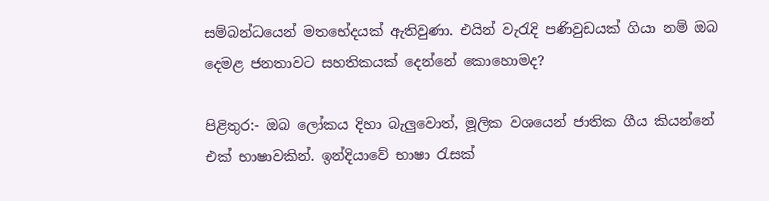සම්බන්ධයෙන් මතභේදයක් ඇතිවුණා. එයින් වැරැදි පණිවුඩයක් ගියා නම් ඔබ දෙමළ ජනතාවට සහතිකයක් දෙන්නේ කොහොමද?

පිළිතුර:- ඔබ ලෝකය දිහා බැලුවොත්, මූලික වශයෙන් ජාතික ගීය කියන්නේ එක් භාෂාවකින්. ඉන්දියාවේ භාෂා රැසක්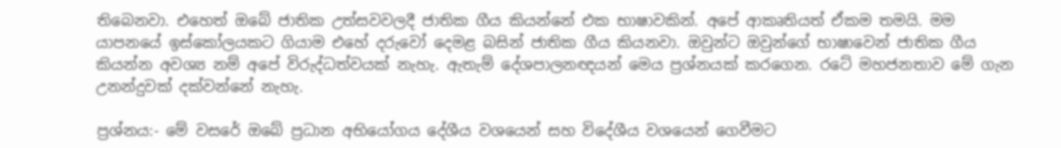තිබෙනවා. එහෙත් ඔබේ ජාතික උත්සවවලදී ජාතික ගීය කියන්නේ එක භාෂාවකින්. අපේ ආකෘතියත් ඒකම තමයි. මම යාපනයේ ඉස්කෝලයකට ගියාම එහේ දරුවෝ දෙමළ බසින් ජාතික ගීය කියනවා. ඔවුන්ට ඔවුන්ගේ භාෂාවෙන් ජාතික ගීය කියන්න අවශ්‍ය නම් අපේ විරුද්ධත්වයක් නැහැ. ඇතැම් දේශපාලනඥයන් මෙය ප්‍රශ්නයක් කරගෙන. රටේ මහජනතාව මේ ගැන උනන්දුවක් දක්වන්නේ නැහැ.

ප්‍රශ්නය:- මේ වසරේ ඔබේ ප්‍රධාන අභියෝගය දේශීය වශයෙන් සහ විදේශීය වශයෙන් ගෙවීමට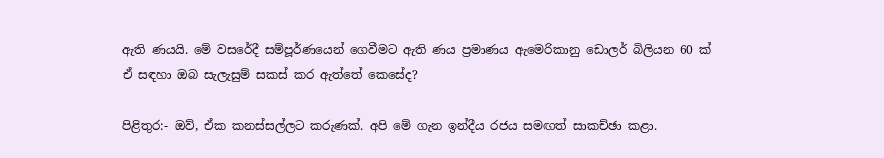ඇති ණයයි. මේ වසරේදී සම්පූර්ණයෙන් ගෙවීමට ඇති ණය ප්‍රමාණය ඇමෙරිකානු ඩොලර් බිලියන 60 ක් ඒ සඳහා ඔබ සැලැසුම් සකස් කර ඇත්තේ කෙසේද?

පිළිතුර:- ඔව්, ඒක කනස්සල්ලට කරුණක්. අපි මේ ගැන ඉන්දීය රජය සමඟත් සාකච්ඡා කළා.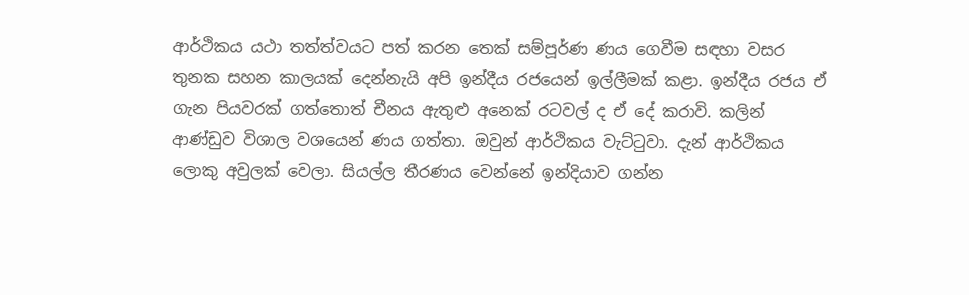ආර්ථිකය යථා තත්ත්වයට පත් කරන තෙක් සම්පූර්ණ ණය ගෙවීම සඳහා වසර තුනක සහන කාලයක් දෙන්නැයි අපි ඉන්දීය රජයෙන් ඉල්ලීමක් කළා. ඉන්දීය රජය ඒ ගැන පියවරක් ගත්තොත් චීනය ඇතුළු අනෙක් රටවල් ද ඒ දේ කරාවි. කලින් ආණ්ඩුව විශාල වශයෙන් ණය ගත්තා. ඔවුන් ආර්ථිකය වැට්ටුවා. දැන් ආර්ථිකය ලොකු අවුලක් වෙලා. සියල්ල තීරණය වෙන්නේ ඉන්දියාව ගන්න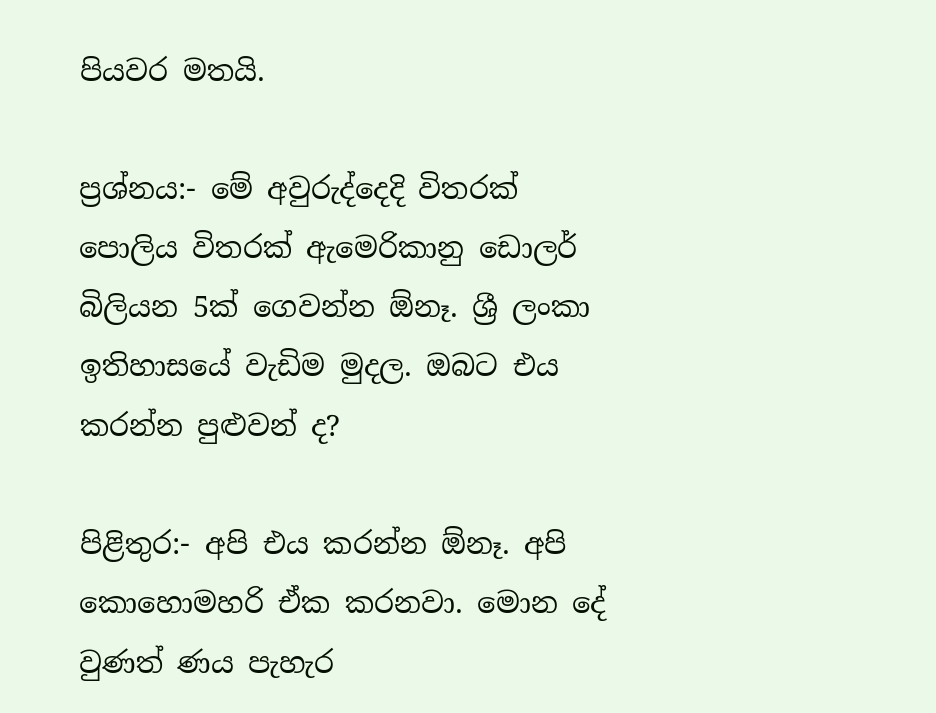පියවර මතයි.

ප්‍රශ්නය:- මේ අවුරුද්දෙදි විතරක් පොලිය විතරක් ඇමෙරිකානු ඩොලර් බිලියන 5ක් ගෙවන්න ඕනෑ. ශ්‍රී ලංකා ඉතිහාසයේ වැඩිම මුදල. ඔබට එය කරන්න පුළුවන් ද?

පිළිතුර:- අපි එය කරන්න ඕනෑ. අපි කොහොමහරි ඒක කරනවා. මොන දේ වුණත් ණය පැහැර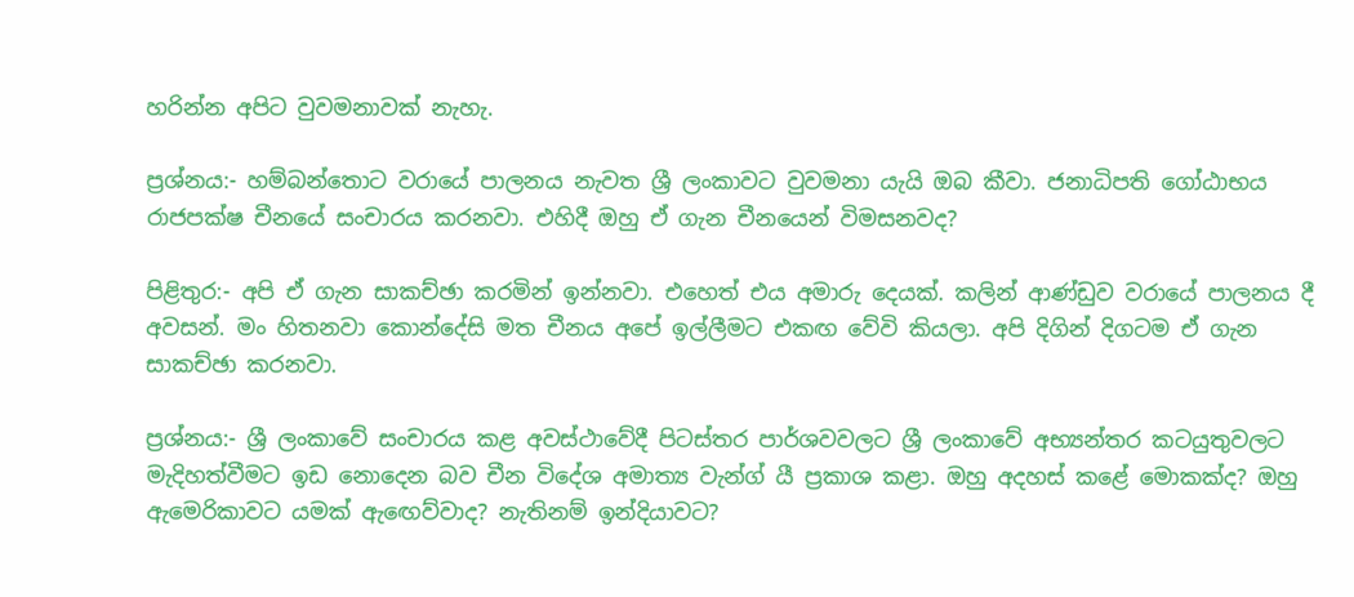හරින්න අපිට වුවමනාවක් නැහැ.

ප්‍රශ්නය:- හම්බන්තොට වරායේ පාලනය නැවත ශ්‍රී ලංකාවට වුවමනා යැයි ඔබ කීවා. ජනාධිපති ගෝඨාභය රාජපක්ෂ චීනයේ සංචාරය කරනවා. එහිදී ඔහු ඒ ගැන චීනයෙන් විමසනවද?

පිළිතුර:- අපි ඒ ගැන සාකච්ඡා කරමින් ඉන්නවා. එහෙත් එය අමාරු දෙයක්. කලින් ආණ්ඩුව වරායේ පාලනය දී අවසන්. මං හිතනවා කොන්දේසි මත චීනය අපේ ඉල්ලීමට එකඟ වේවි කියලා. අපි දිගින් දිගටම ඒ ගැන සාකච්ඡා කරනවා.

ප්‍රශ්නය:- ශ්‍රී ලංකාවේ සංචාරය කළ අවස්ථාවේදී පිටස්තර පාර්ශවවලට ශ්‍රී ලංකාවේ අභ්‍යන්තර කටයුතුවලට මැදිහත්වීමට ඉඩ නොදෙන බව චීන විදේශ අමාත්‍ය වැන්ග් යී ප්‍රකාශ කළා. ඔහු අදහස් කළේ මොකක්ද? ඔහු ඇමෙරිකාවට යමක් ඇඟෙව්වාද? නැතිනම් ඉන්දියාවට?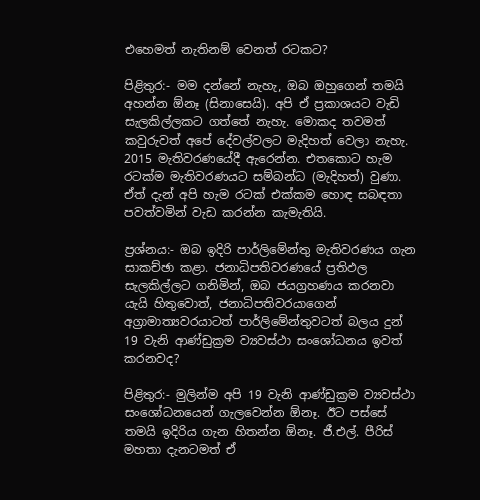එහෙමත් නැතිනම් වෙනත් රටකට?

පිළිතුර:- මම දන්නේ නැහැ, ඔබ ඔහුගෙන් තමයි අහන්න ඕනෑ (සිනාසෙයි). අපි ඒ ප්‍රකාශයට වැඩි සැලකිල්ලකට ගත්තේ නැහැ. මොකද තවමත් කවුරුවත් අපේ දේවල්වලට මැදිහත් වෙලා නැහැ. 2015 මැතිවරණයේදී ඇරෙන්න. එතකොට හැම රටක්ම මැතිවරණයට සම්බන්ධ (මැදිහත්) වුණා. ඒත් දැන් අපි හැම රටක් එක්කම හොඳ සබඳතා පවත්වමින් වැඩ කරන්න කැමැතියි.

ප්‍රශ්නය:- ඔබ ඉදිරි පාර්ලිමේන්තු මැතිවරණය ගැන සාකච්ඡා කළා. ජනාධිපතිවරණයේ ප්‍රතිඵල සැලකිල්ලට ගනිමින්, ඔබ ජයග්‍රහණය කරනවා යැයි හිතුවොත්, ජනාධිපතිවරයාගෙන් අග්‍රාමාත්‍යවරයාටත් පාර්ලිමේන්තුවටත් බලය දුන් 19 වැනි ආණ්ඩුක්‍රම ව්‍යවස්ථා සංශෝධනය ඉවත් කරනවද?

පිළිතුර:- මුලින්ම අපි 19 වැනි ආණ්ඩුක්‍රම ව්‍යවස්ථා සංශෝධනයෙන් ගැලවෙන්න ඕනෑ. ඊට පස්සේ තමයි ඉදිරිය ගැන හිතන්න ඕනෑ. ජී.එල්. පීරිස් මහතා දැනටමත් ඒ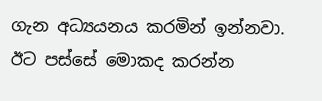ගැන අධ්‍යයනය කරමින් ඉන්නවා. ඊට පස්සේ මොකද කරන්න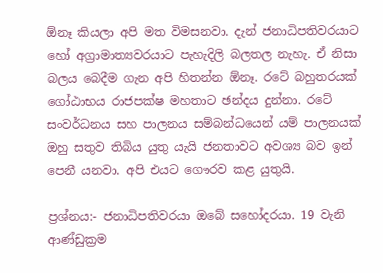ඕනෑ කියලා අපි මත විමසනවා. දැන් ජනාධිපතිවරයාට හෝ අග්‍රාමාත්‍යවරයාට පැහැදිලි බලතල නැහැ. ඒ නිසා බලය බෙදීම ගැන අපි හිතන්න ඕනෑ. රටේ බහුතරයක් ගෝඨාභය රාජපක්ෂ මහතාට ඡන්දය දුන්නා. රටේ සංවර්ධනය සහ පාලනය සම්බන්ධයෙන් යම් පාලනයක් ඔහු සතුව තිබිය යුතු යැයි ජනතාවට අවශ්‍ය බව ඉන් පෙනී යනවා. අපි එයට ගෞරව කළ යුතුයි.

ප්‍රශ්නය:- ජනාධිපතිවරයා ඔබේ සහෝදරයා. 19 වැනි ආණ්ඩුක්‍රම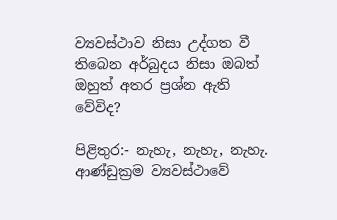ව්‍යවස්ථාව නිසා උද්ගත වී තිබෙන අර්බුදය නිසා ඔබත් ඔහුත් අතර ප්‍රශ්න ඇති වේවිද?

පිළිතුර:- නැහැ, නැහැ, නැහැ. ආණ්ඩුක්‍රම ව්‍යවස්ථාවේ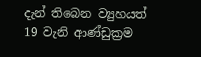දැන් තිබෙන ව්‍යුහයත් 19 වැනි ආණ්ඩුක්‍රම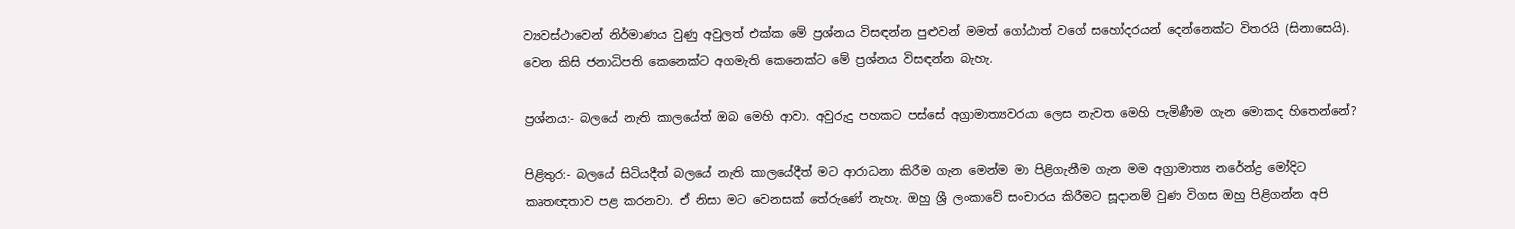ව්‍යවස්ථාවෙන් නිර්මාණය වුණු අවුලත් එක්ක මේ ප්‍රශ්නය විසඳන්න පුළුවන් මමත් ගෝඨාත් වගේ සහෝදරයන් දෙන්නෙක්ට විතරයි (සිනාසෙයි). වෙන කිසි ජනාධිපති කෙනෙක්ට අගමැති කෙනෙක්ට මේ ප්‍රශ්නය විසඳන්න බැහැ.

ප්‍රශ්නය:- බලයේ නැති කාලයේත් ඔබ මෙහි ආවා. අවුරුදු පහකට පස්සේ අග්‍රාමාත්‍යවරයා ලෙස නැවත මෙහි පැමිණීම ගැන මොකද හිතෙන්නේ?

පිළිතුර:- බලයේ සිටියදීත් බලයේ නැති කාලයේදීත් මට ආරාධනා කිරීම ගැන මෙන්ම මා පිළිගැනීම ගැන මම අග්‍රාමාත්‍ය නරේන්ද්‍ර මෝදිට කෘතඥතාව පළ කරනවා. ඒ නිසා මට වෙනසක් තේරුණේ නැහැ. ඔහු ශ්‍රී ලංකාවේ සංචාරය කිරීමට සූදානම් වුණ විගස ඔහු පිළිගන්න අපි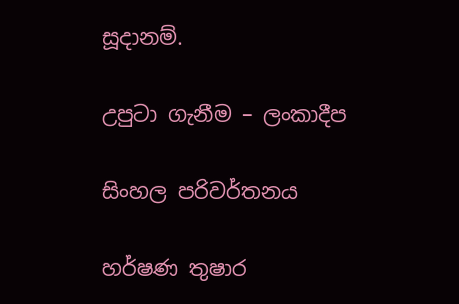සූදානම්.

උපුටා ගැනීම – ලංකාදීප

සිංහල පරිවර්තනය

හර්ෂණ තුෂාර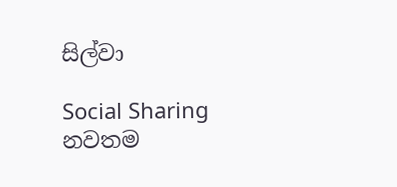සිල්වා

Social Sharing
නවතම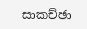සාකච්ඡා